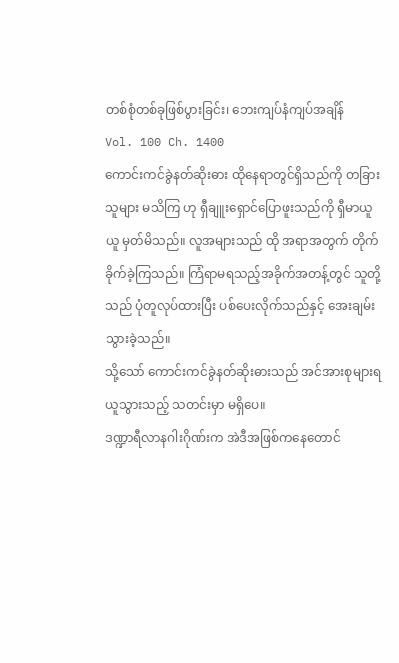တစ်စုံတစ်ခုဖြစ်ပွားခြင်း၊ ဘေးကျပ်နံကျပ်အချိန်
Vol. 100 Ch. 1400
ကောင်းကင်ခွဲနတ်ဆိုးဓား ထိုနေရာတွင်ရှိသည်ကို တခြားသူများ မသိကြ ဟု ရှီချူးရှောင်ပြောဖူးသည်ကို ရှီမာယူယူ မှတ်မိသည်။ လူအများသည် ထို အရာအတွက် တိုက်ခိုက်ခဲ့ကြသည်။ ကြံရာမရသည့်အခိုက်အတန့်တွင် သူတို့ သည် ပုံတူလုပ်ထားပြီး ပစ်ပေးလိုက်သည်နှင့် အေးချမ်းသွားခဲ့သည်။
သို့သော် ကောင်းကင်ခွဲနတ်ဆိုးဓားသည် အင်အားစုများရယူသွားသည့် သတင်းမှာ မရှိပေ။
ဒဏ္ဍာရီလာနဂါးဂိုဏ်းက အဲဒီအဖြစ်ကနေတောင်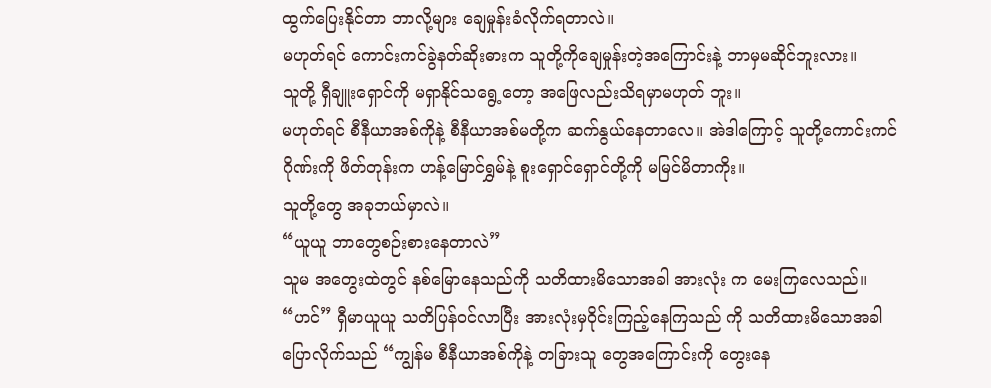ထွက်ပြေးနိုင်တာ ဘာလို့များ ချေမှုန်းခံလိုက်ရတာလဲ။
မဟုတ်ရင် ကောင်းကင်ခွဲနတ်ဆိုးဓားက သူတို့ကိုချေမှုန်းတဲ့အကြောင်းနဲ့ ဘာမှမဆိုင်ဘူးလား။
သူတို့ ရှီချူးရှောင်ကို မရှာနိုင်သရွေ့တော့ အဖြေလည်းသိရမှာမဟုတ် ဘူး။
မဟုတ်ရင် စီနီယာအစ်ကိုနဲ့ စီနီယာအစ်မတို့က ဆက်နွယ်နေတာလေ။ အဲဒါကြောင့် သူတို့ကောင်းကင်ဂိုဏ်းကို ဖိတ်တုန်းက ဟန့်မြောင်ရွှမ်နဲ့ စူးရှောင်ရှောင်တို့ကို မမြင်မိတာကိုး။
သူတို့တွေ အခုဘယ်မှာလဲ။
“ယူယူ ဘာတွေစဉ်းစားနေတာလဲ”
သူမ အတွေးထဲတွင် နစ်မြောနေသည်ကို သတိထားမိသောအခါ အားလုံး က မေးကြလေသည်။
“ဟင်” ရှီမာယူယူ သတိပြန်ဝင်လာပြီး အားလုံးမှဝိုင်းကြည့်နေကြသည် ကို သတိထားမိသောအခါ ပြောလိုက်သည် “ကျွန်မ စီနီယာအစ်ကိုနဲ့ တခြားသူ တွေအကြောင်းကို တွေးနေ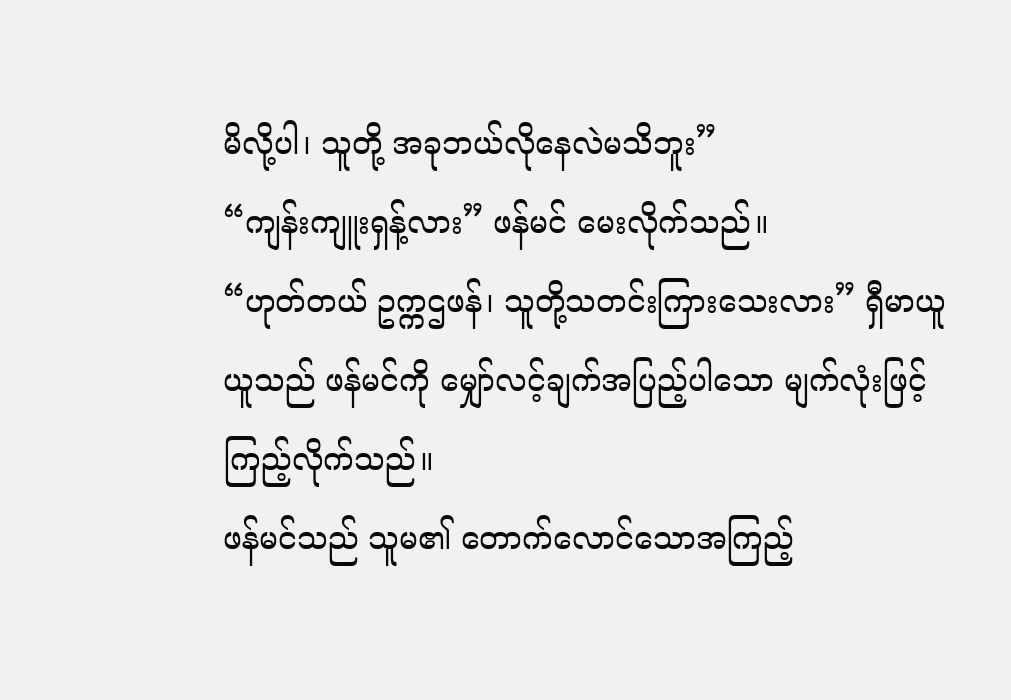မိလို့ပါ၊ သူတို့ အခုဘယ်လိုနေလဲမသိဘူး”
“ကျန်းကျူးရှန့်လား” ဖန်မင် မေးလိုက်သည်။
“ဟုတ်တယ် ဥက္ကဌဖန်၊ သူတို့သတင်းကြားသေးလား” ရှီမာယူယူသည် ဖန်မင်ကို မျှော်လင့်ချက်အပြည့်ပါသော မျက်လုံးဖြင့်ကြည့်လိုက်သည်။
ဖန်မင်သည် သူမ၏ တောက်လောင်သောအကြည့်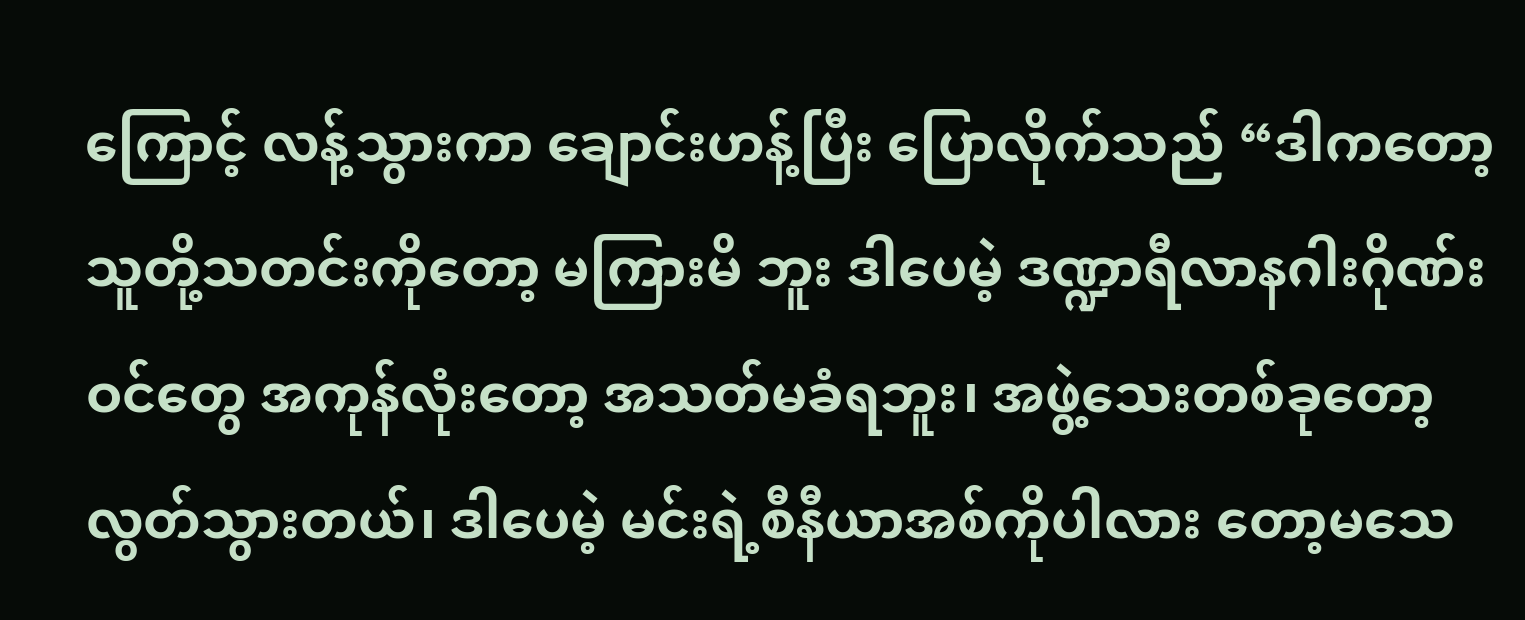ကြောင့် လန့်သွားကာ ချောင်းဟန့်ပြီး ပြောလိုက်သည် “ဒါကတော့ သူတို့သတင်းကိုတော့ မကြားမိ ဘူး ဒါပေမဲ့ ဒဏ္ဍာရီလာနဂါးဂိုဏ်းဝင်တွေ အကုန်လုံးတော့ အသတ်မခံရဘူး၊ အဖွဲ့သေးတစ်ခုတော့ လွတ်သွားတယ်၊ ဒါပေမဲ့ မင်းရဲ့စီနီယာအစ်ကိုပါလား တော့မသေ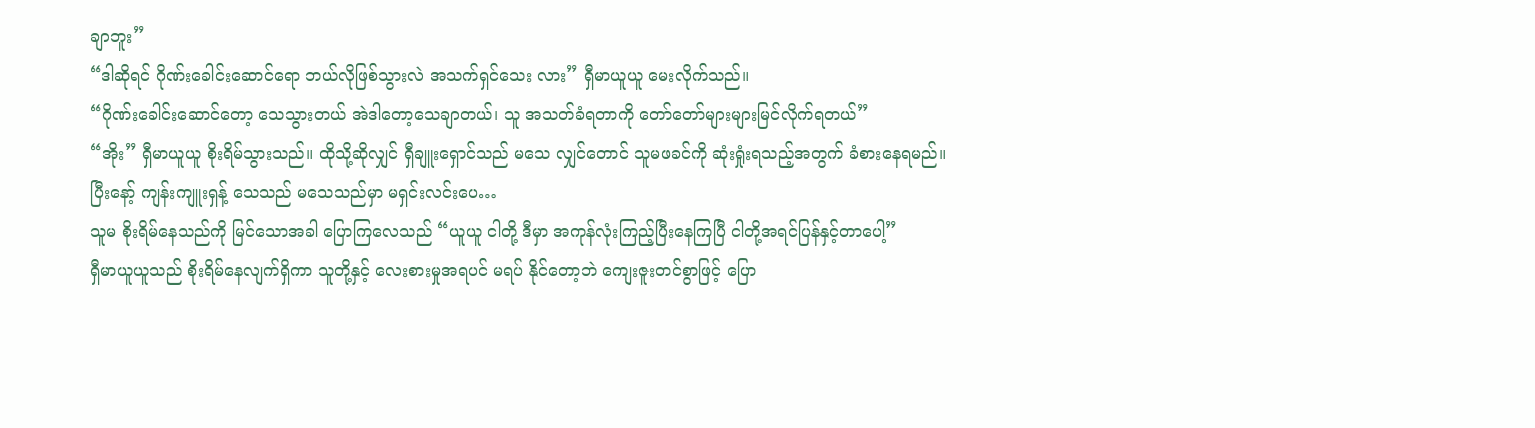ချာဘူး”
“ဒါဆိုရင် ဂိုဏ်းခေါင်းဆောင်ရော ဘယ်လိုဖြစ်သွားလဲ အသက်ရှင်သေး လား” ရှီမာယူယူ မေးလိုက်သည်။
“ဂိုဏ်းခေါင်းဆောင်တော့ သေသွားတယ် အဲဒါတော့သေချာတယ်၊ သူ အသတ်ခံရတာကို တော်တော်များများမြင်လိုက်ရတယ်”
“အိုး” ရှီမာယူယူ စိုးရိမ်သွားသည်။ ထိုသို့ဆိုလျှင် ရှီချူးရှောင်သည် မသေ လျှင်တောင် သူမဖခင်ကို ဆုံးရှုံးရသည့်အတွက် ခံစားနေရမည်။
ပြီးနော့် ကျန်းကျူးရှန့် သေသည် မသေသည်မှာ မရှင်းလင်းပေ…
သူမ စိုးရိမ်နေသည်ကို မြင်သောအခါ ပြောကြလေသည် “ယူယူ ငါတို့ ဒီမှာ အကုန်လုံးကြည့်ပြီးနေကြပြီ ငါတို့အရင်ပြန်နှင့်တာပေါ့”
ရှီမာယူယူသည် စိုးရိမ်နေလျက်ရှိကာ သူတို့နှင့် လေးစားမှုအရပင် မရပ် နိုင်တော့ဘဲ ကျေးဇူးတင်စွာဖြင့် ပြော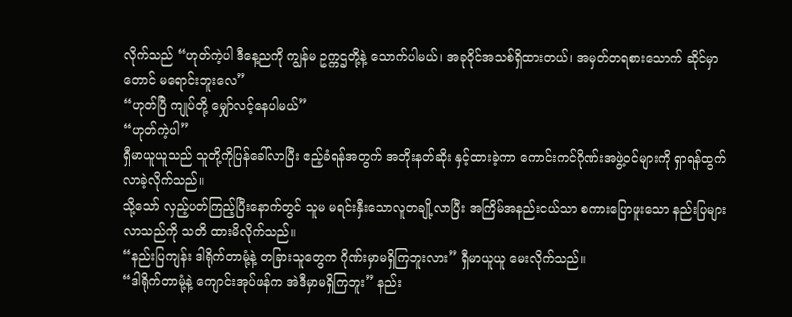လိုက်သည် “ဟုတ်ကဲ့ပါ ဒီနေ့ညကို ကျွန်မ ဥက္ကဌတို့နဲ့ သောက်ပါမယ်၊ အခုဝိုင်အသစ်ရှိထားတယ်၊ အမှတ်တရစားသောက် ဆိုင်မှာတောင် မရောင်းဘူးလေ”
“ဟုတ်ပြီ ကျုပ်တို့ မျှော်လင့်နေပါမယ်”
“ဟုတ်ကဲ့ပါ”
ရှီမာယူယူသည် သူတို့ကိုပြန်ခေါ်လာပြီး ဧည့်ခံရန်အတွက် အဘိုးနတ်ဆိုး နှင့်ထားခဲ့ကာ ကောင်းကင်ဂိုဏ်းအဖွဲ့ဝင်များကို ရှာရန်ထွက်လာခဲ့လိုက်သည်။
သို့သော် လှည့်ပတ်ကြည့်ပြီးနောက်တွင် သူမ မရင်းနှီးသောလူတချို့လာပြီး အကြိမ်အနည်းငယ်သာ စကားပြောဖူးသော နည်းပြများလာသည်ကို သတိ ထားမိလိုက်သည်။
“နည်းပြကျန်း ဒါရိုက်တာမုံ့နဲ့ တခြားသူတွေက ဂိုဏ်းမှာမရှိကြဘူးလား” ရှီမာယူယူ မေးလိုက်သည်။
“ဒါရိုက်တာမုံ့နဲ့ ကျောင်းအုပ်ဖန်က အဲဒီမှာမရှိကြဘူး” နည်း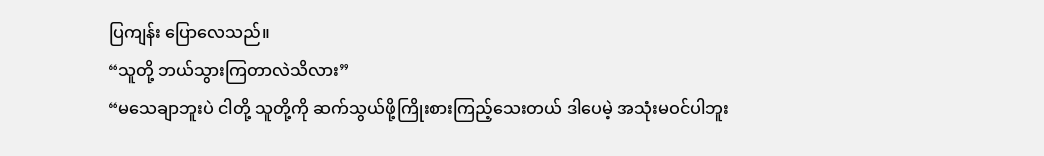ပြကျန်း ပြောလေသည်။
“သူတို့ ဘယ်သွားကြတာလဲသိလား”
“မသေချာဘူးပဲ ငါတို့ သူတို့ကို ဆက်သွယ်ဖို့ကြိုးစားကြည့်သေးတယ် ဒါပေမဲ့ အသုံးမဝင်ပါဘူး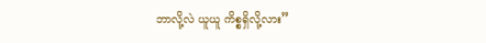ဘာလို့လဲ ယူယူ ကိစ္စရှိလို့လား”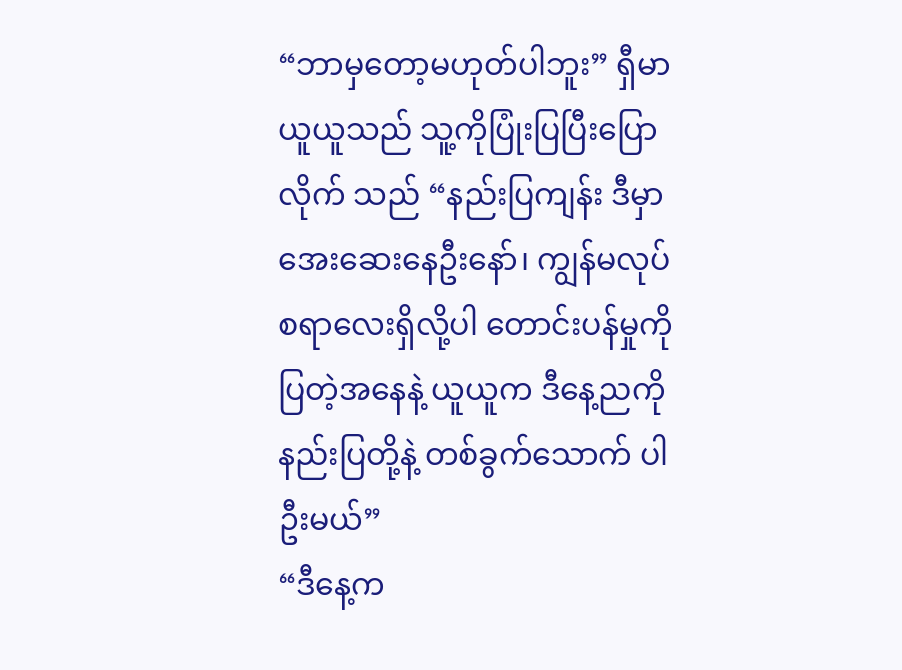“ဘာမှတော့မဟုတ်ပါဘူး” ရှီမာယူယူသည် သူ့ကိုပြုံးပြပြီးပြောလိုက် သည် “နည်းပြကျန်း ဒီမှာအေးဆေးနေဦးနော်၊ ကျွန်မလုပ်စရာလေးရှိလို့ပါ တောင်းပန်မှုကိုပြတဲ့အနေနဲ့ ယူယူက ဒီနေ့ညကို နည်းပြတို့နဲ့ တစ်ခွက်သောက် ပါဦးမယ်”
“ဒီနေ့က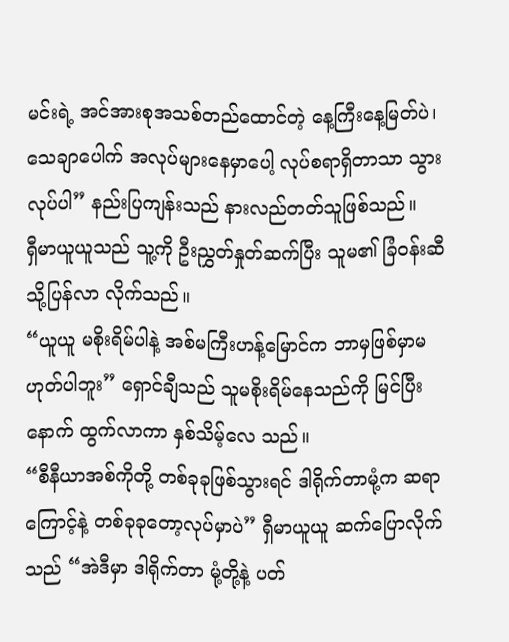မင်းရဲ့ အင်အားစုအသစ်တည်ထောင်တဲ့ နေ့ကြီးနေ့မြတ်ပဲ၊ သေချာပေါက် အလုပ်များနေမှာပေါ့ လုပ်စရာရှိတာသာ သွားလုပ်ပါ” နည်းပြကျန်းသည် နားလည်တတ်သူဖြစ်သည်။
ရှီမာယူယူသည် သူ့ကို ဦးညွှတ်နှုတ်ဆက်ပြီး သူမ၏ ခြံဝန်းဆီသို့ပြန်လာ လိုက်သည်။
“ယူယူ မစိုးရိမ်ပါနဲ့ အစ်မကြီးဟန့်မြောင်က ဘာမှဖြစ်မှာမဟုတ်ပါဘူး” ရှောင်ချီသည် သူမစိုးရိမ်နေသည်ကို မြင်ပြီးနောက် ထွက်လာကာ နှစ်သိမ့်လေ သည်။
“စီနီယာအစ်ကိုတို့ တစ်ခုခုဖြစ်သွားရင် ဒါရိုက်တာမုံ့က ဆရာကြောင့်နဲ့ တစ်ခုခုတော့လုပ်မှာပဲ” ရှီမာယူယူ ဆက်ပြောလိုက်သည် “အဲဒီမှာ ဒါရိုက်တာ မုံ့တို့နဲ့ ပတ်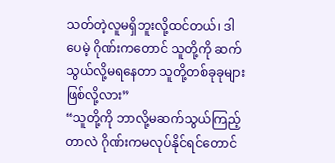သတ်တဲ့လူမရှိဘူးလို့ထင်တယ်၊ ဒါပေမဲ့ ဂိုဏ်းကတောင် သူတို့ကို ဆက်သွယ်လို့မရနေတာ သူတို့တစ်ခုခုများဖြစ်လို့လား”
“သူတို့ကို ဘာလို့မဆက်သွယ်ကြည့်တာလဲ ဂိုဏ်းကမလုပ်နိုင်ရင်တောင်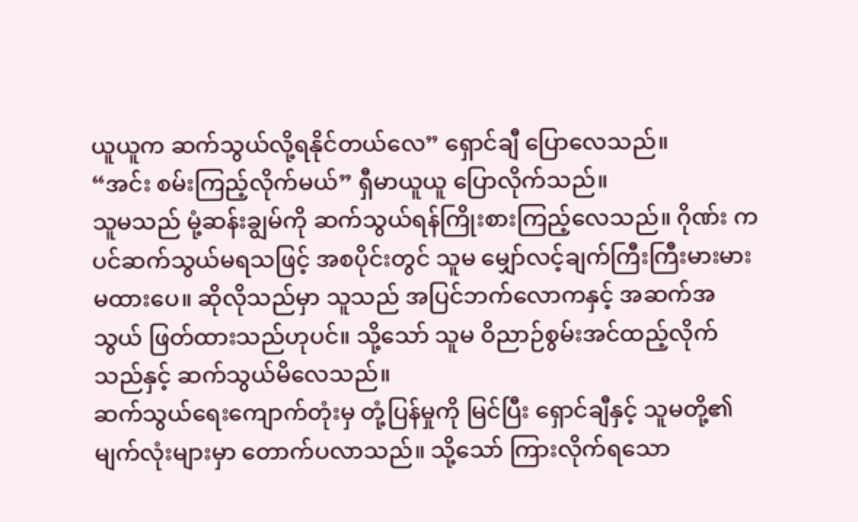ယူယူက ဆက်သွယ်လို့ရနိုင်တယ်လေ” ရှောင်ချီ ပြောလေသည်။
“အင်း စမ်းကြည့်လိုက်မယ်” ရှီမာယူယူ ပြောလိုက်သည်။
သူမသည် မုံ့ဆန်းချွမ်ကို ဆက်သွယ်ရန်ကြိုးစားကြည့်လေသည်။ ဂိုဏ်း ကပင်ဆက်သွယ်မရသဖြင့် အစပိုင်းတွင် သူမ မျှော်လင့်ချက်ကြီးကြီးမားမား မထားပေ။ ဆိုလိုသည်မှာ သူသည် အပြင်ဘက်လောကနှင့် အဆက်အသွယ် ဖြတ်ထားသည်ဟုပင်။ သို့သော် သူမ ဝိညာဉ်စွမ်းအင်ထည့်လိုက်သည်နှင့် ဆက်သွယ်မိလေသည်။
ဆက်သွယ်ရေးကျောက်တုံးမှ တုံ့ပြန်မှုကို မြင်ပြီး ရှောင်ချီနှင့် သူမတို့၏ မျက်လုံးများမှာ တောက်ပလာသည်။ သို့သော် ကြားလိုက်ရသော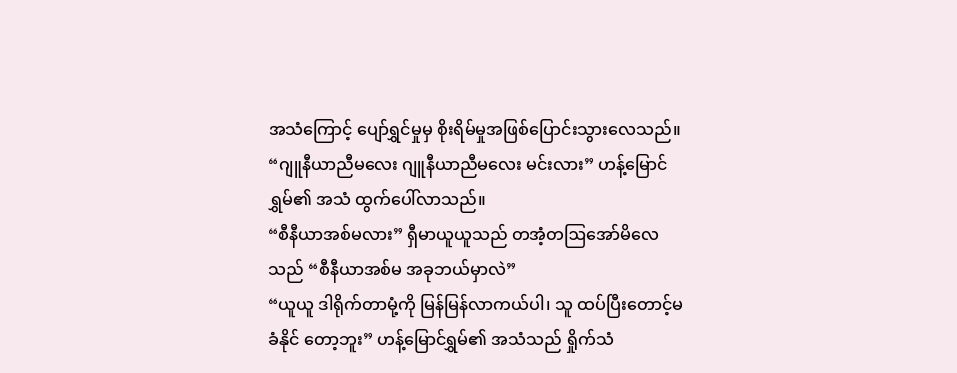အသံကြောင့် ပျော်ရွှင်မှုမှ စိုးရိမ်မှုအဖြစ်ပြောင်းသွားလေသည်။
“ဂျူနီယာညီမလေး ဂျူနီယာညီမလေး မင်းလား” ဟန့်မြောင်ရွှမ်၏ အသံ ထွက်ပေါ်လာသည်။
“စီနီယာအစ်မလား” ရှီမာယူယူသည် တအံ့တဩအော်မိလေသည် “စီနီယာအစ်မ အခုဘယ်မှာလဲ”
“ယူယူ ဒါရိုက်တာမုံ့ကို မြန်မြန်လာကယ်ပါ၊ သူ ထပ်ပြီးတောင့်မခံနိုင် တော့ဘူး” ဟန့်မြောင်ရွှမ်၏ အသံသည် ရှိုက်သံ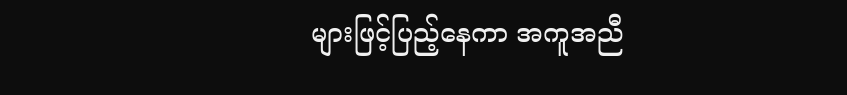များဖြင့်ပြည့်နေကာ အကူအညီ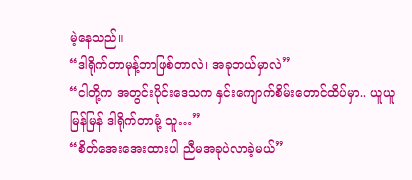မဲ့နေသည်။
“ဒါရိုက်တာမုန့်ဘာဖြစ်တာလဲ၊ အခုဘယ်မှာလဲ”
“ငါတို့က အတွင်းပိုင်းဒေသက နှင်းကျောက်စိမ်းတောင်ထိပ်မှာ.. ယူယူ မြန်မြန် ဒါရိုက်တာမုံ့ သူ…”
“စိတ်အေးအေးထားပါ ညီမအခုပဲလာခဲ့မယ်”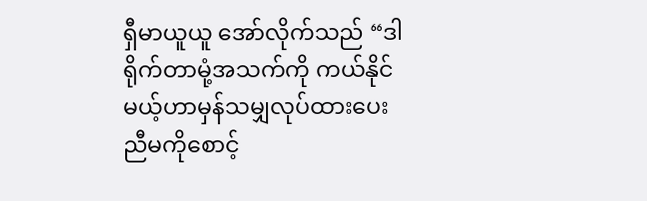ရှီမာယူယူ အော်လိုက်သည် “ဒါရိုက်တာမုံ့အသက်ကို ကယ်နိုင်မယ့်ဟာမှန်သမျှလုပ်ထားပေး ညီမကိုစောင့်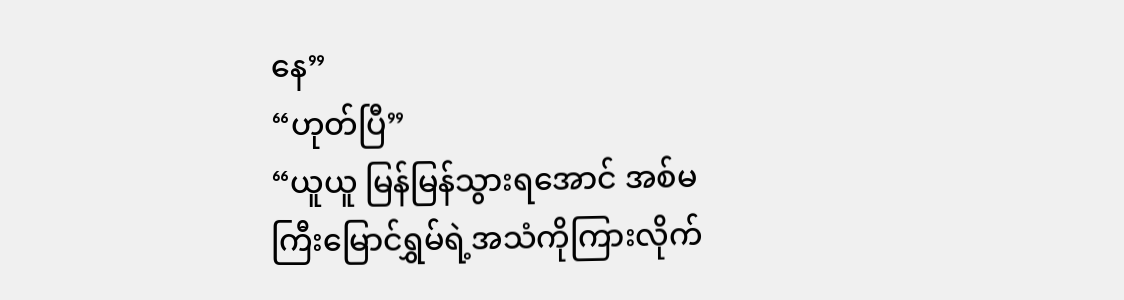နေ”
“ဟုတ်ပြီ”
“ယူယူ မြန်မြန်သွားရအောင် အစ်မကြီးမြောင်ရွှမ်ရဲ့အသံကိုကြားလိုက်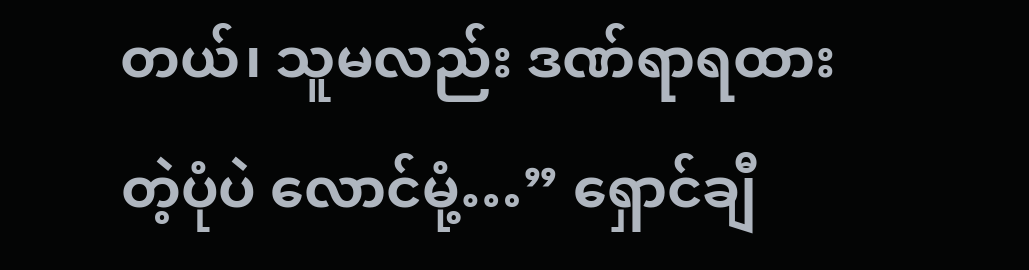တယ်၊ သူမလည်း ဒဏ်ရာရထားတဲ့ပုံပဲ လောင်မုံ့…” ရှောင်ချီ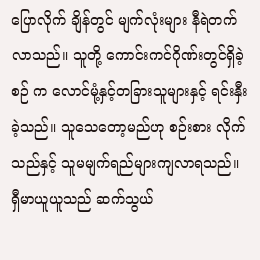ပြောလိုက် ချိန်တွင် မျက်လုံးများ နီရဲတက်လာသည်။ သူတို့ ကောင်းကင်ဂိုဏ်းတွင်ရှိခဲ့စဉ် က လောင်မုံ့နှင့်တခြားသူများနှင့် ရင်းနှီးခဲ့သည်။ သူသေတော့မည်ဟု စဉ်းစား လိုက်သည်နှင့် သူမမျက်ရည်များကျလာရသည်။
ရှီမာယူယူသည် ဆက်သွယ်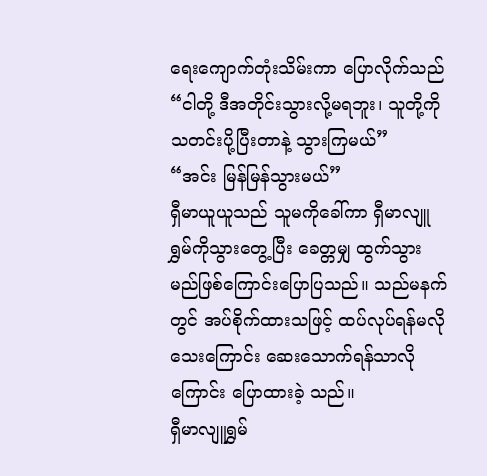ရေးကျောက်တုံးသိမ်းကာ ပြောလိုက်သည် “ငါတို့ ဒီအတိုင်းသွားလို့မရဘူး၊ သူတို့ကိုသတင်းပို့ပြီးတာနဲ့ သွားကြမယ်”
“အင်း မြန်မြန်သွားမယ်”
ရှီမာယူယူသည် သူမကိုခေါ်ကာ ရှီမာလျူရွှမ်ကိုသွားတွေ့ပြီး ခေတ္တမျှ ထွက်သွားမည်ဖြစ်ကြောင်းပြောပြသည်။ သည်မနက်တွင် အပ်စိုက်ထားသဖြင့် ထပ်လုပ်ရန်မလိုသေးကြောင်း ဆေးသောက်ရန်သာလိုကြောင်း ပြောထားခဲ့ သည်။
ရှီမာလျူရွှမ်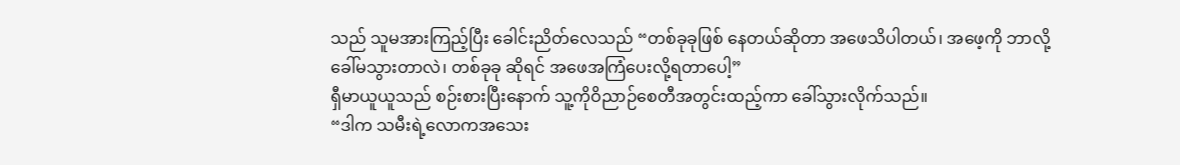သည် သူမအားကြည့်ပြီး ခေါင်းညိတ်လေသည် “တစ်ခုခုဖြစ် နေတယ်ဆိုတာ အဖေသိပါတယ်၊ အဖေ့ကို ဘာလို့ခေါ်မသွားတာလဲ၊ တစ်ခုခု ဆိုရင် အဖေအကြံပေးလို့ရတာပေါ့”
ရှီမာယူယူသည် စဉ်းစားပြီးနောက် သူ့ကိုဝိညာဉ်စေတီအတွင်းထည့်ကာ ခေါ်သွားလိုက်သည်။
“ဒါက သမီးရဲ့လောကအသေး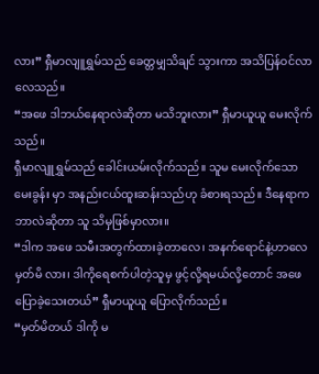လား” ရှီမာလျူရွှမ်သည် ခေတ္တမျှသိချင် သွားကာ အသိပြန်ဝင်လာလေသည်။
“အဖေ ဒါဘယ်နေရာလဲဆိုတာ မသိဘူးလား” ရှီမာယူယူ မေးလိုက် သည်။
ရှီမာလျူရွှမ်သည် ခေါင်းယမ်းလိုက်သည်။ သူမ မေးလိုက်သော မေးခွန်း မှာ အနည်းငယ်ထူးဆန်းသည်ဟု ခံစားရသည်။ ဒီနေရာက ဘာလဲဆိုတာ သူ သိမှဖြစ်မှာလား။
“ဒါက အဖေ သမီးအတွက်ထားခဲ့တာလေ၊ အနက်ရောင်နဲ့ဟာလေ မှတ်မိ လား၊ ဒါကိုရေစက်ပါတဲ့သူမှ ဖွင့်လို့ရမယ်လို့တောင် အဖေပြောခဲ့သေးတယ်” ရှီမာယူယူ ပြောလိုက်သည်။
“မှတ်မိတယ် ဒါကို မ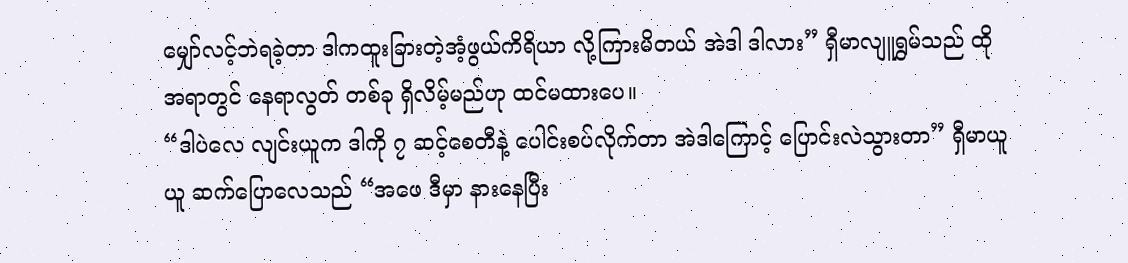မျှော်လင့်ဘဲရခဲ့တာ ဒါကထူးခြားတဲ့အံ့ဖွယ်ကိရိယာ လို့ကြားမိတယ် အဲဒါ ဒါလား” ရှီမာလျူရွှမ်သည် ထိုအရာတွင် နေရာလွတ် တစ်ခု ရှိလိမ့်မည်ဟု ထင်မထားပေ။
“ဒါပဲလေ လျင်းယူက ဒါကို ၇ ဆင့်စေတီနဲ့ ပေါင်းစပ်လိုက်တာ အဲဒါကြောင့် ပြောင်းလဲသွားတာ” ရှီမာယူယူ ဆက်ပြောလေသည် “အဖေ ဒီမှာ နားနေပြီး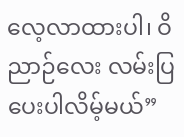လေ့လာထားပါ၊ ဝိညာဉ်လေး လမ်းပြပေးပါလိမ့်မယ်”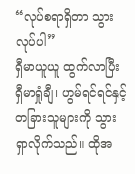“လုပ်စရာရှိတာ သွားလုပ်ပါ”
ရှီမာယူယူ ထွက်လာပြီး ရှီမာရှုံချီ၊ ဟွမ်ရင်ရင်နှင့် တခြားသူများကို သွား ရှာလိုက်သည်။ ထိုအ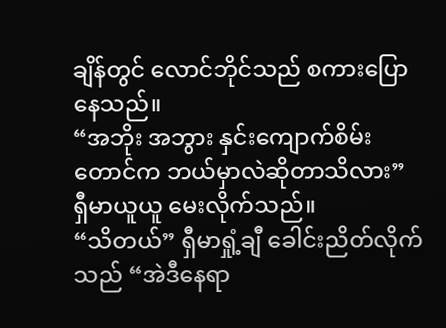ချိန်တွင် လောင်ဘိုင်သည် စကားပြောနေသည်။
“အဘိုး အဘွား နှင်းကျောက်စိမ်းတောင်က ဘယ်မှာလဲဆိုတာသိလား” ရှီမာယူယူ မေးလိုက်သည်။
“သိတယ်” ရှီမာရှုံ့ချီ ခေါင်းညိတ်လိုက်သည် “အဲဒီနေရာ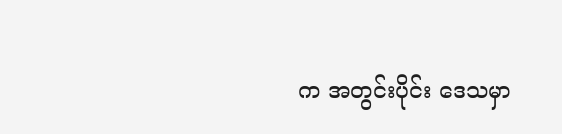က အတွင်းပိုင်း ဒေသမှာ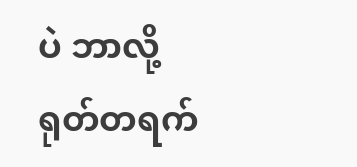ပဲ ဘာလို့ ရုတ်တရက်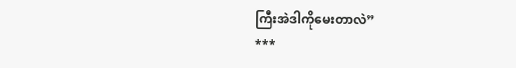ကြီးအဲဒါကိုမေးတာလဲ”
***